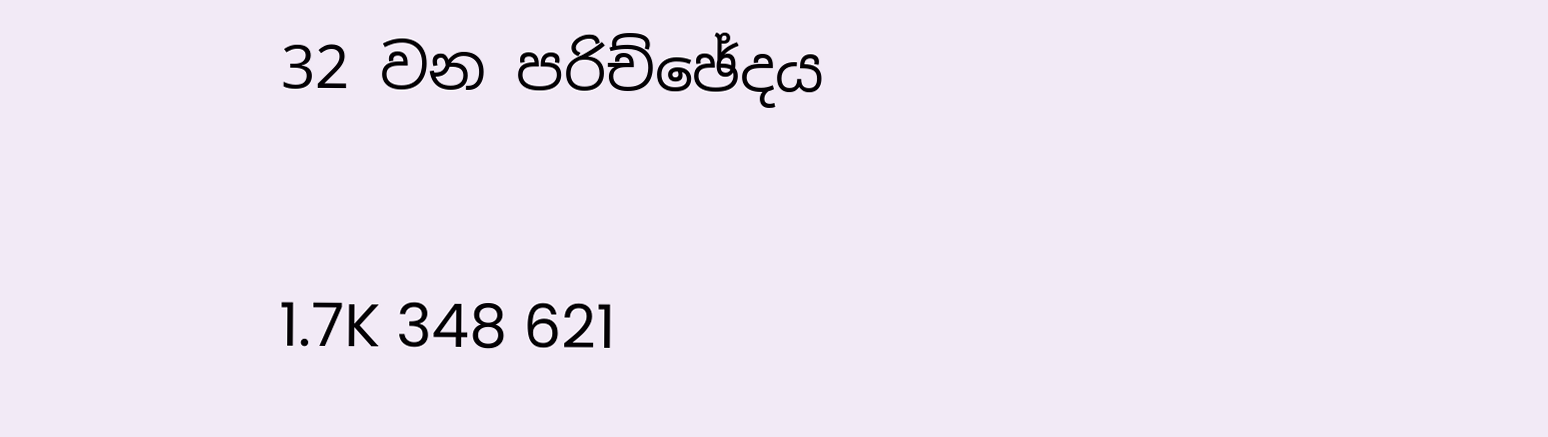32 වන පරිච්ඡේදය

1.7K 348 621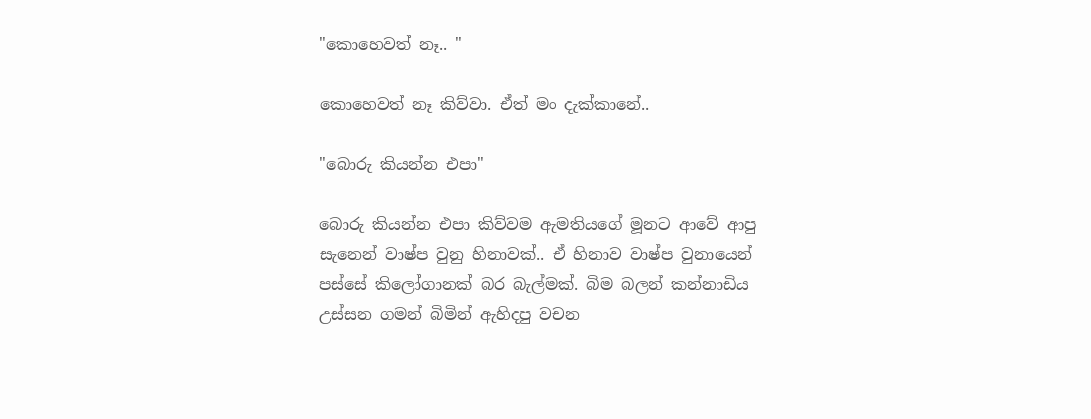"කොහෙවත් නෑ.. "

කොහෙවත් නෑ කිව්වා. ඒත් මං දැක්කානේ..

"බොරු කියන්න එපා"

බොරු කියන්න එපා කිව්වම ඇමතියගේ මූනට ආවේ ආපු සැනෙන් වාෂ්ප වුනු හිනාවක්.. ඒ හිනාව වාෂ්ප වුනායෙන් පස්සේ කිලෝගානක් බර බැල්මක්. බිම බලන් කන්නාඩිය උස්සන ගමන් බිමින් ඇහිදපු වචන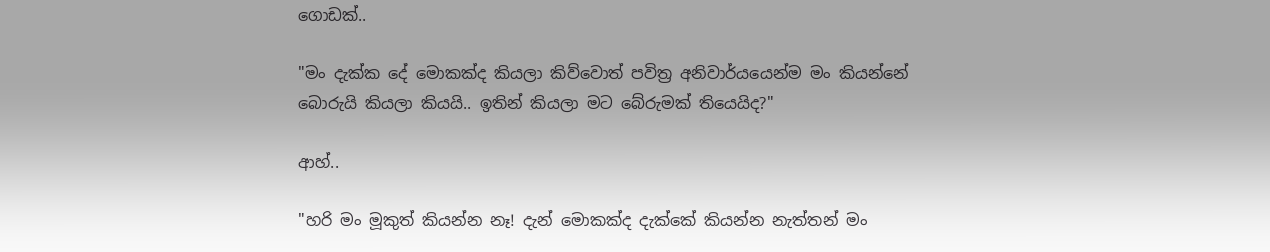ගොඩක්..

"මං දැක්ක දේ මොකක්ද කියලා කිව්වොත් පවිත්‍ර අනිවාර්යයෙන්ම මං කියන්නේ බොරුයි කියලා කියයි.. ඉතින් කියලා මට බේරුමක් තියෙයිද?"

ආහ්..

"හරි මං මූකුත් කියන්න නෑ! දැන් මොකක්ද දැක්කේ කියන්න නැත්තන් මං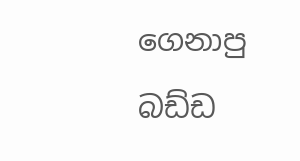ගෙනාපු බඩ්ඩ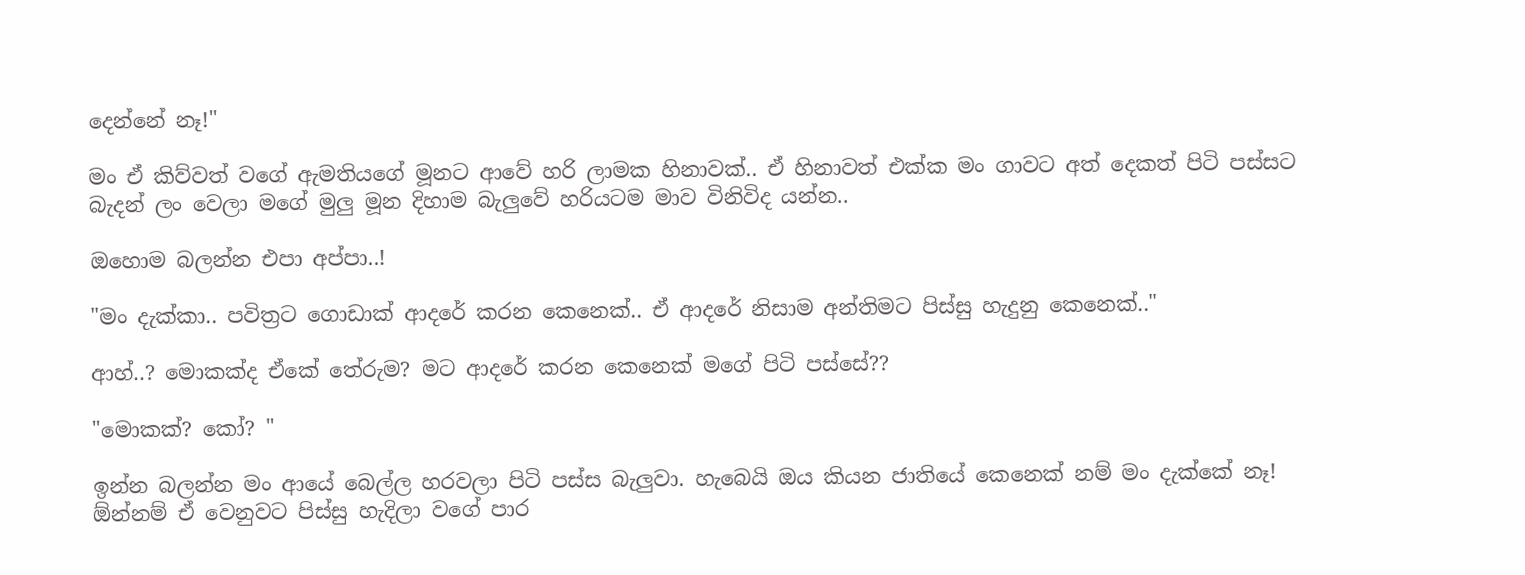දෙන්නේ නෑ!"

මං ඒ කිව්වත් වගේ ඇමතියගේ මූනට ආවේ හරි ලාමක හිනාවක්.. ඒ හිනාවත් එක්ක මං ගාවට අත් දෙකත් පිටි පස්සට බැදන් ලං වෙලා මගේ මුලු මූන දිහාම බැලුවේ හරියටම මාව විනිවිද යන්න..

ඔහොම බලන්න එපා අප්පා..!

"මං දැක්කා.. පවිත්‍රට ගොඩාක් ආදරේ කරන කෙනෙක්.. ඒ ආදරේ නිසාම අන්තිමට පිස්සු හැදුනු කෙනෙක්.."

ආහ්..? මොකක්ද ඒකේ තේරුම? මට ආදරේ කරන කෙනෙක් මගේ පිටි පස්සේ??

"මොකක්? කෝ? "

ඉන්න බලන්න මං ආයේ බෙල්ල හරවලා පිටි පස්ස බැලුවා. හැබෙයි ඔය කියන ජාතියේ කෙනෙක් නම් මං දැක්කේ නෑ! ඕන්නම් ඒ වෙනුවට පිස්සු හැදිලා වගේ පාර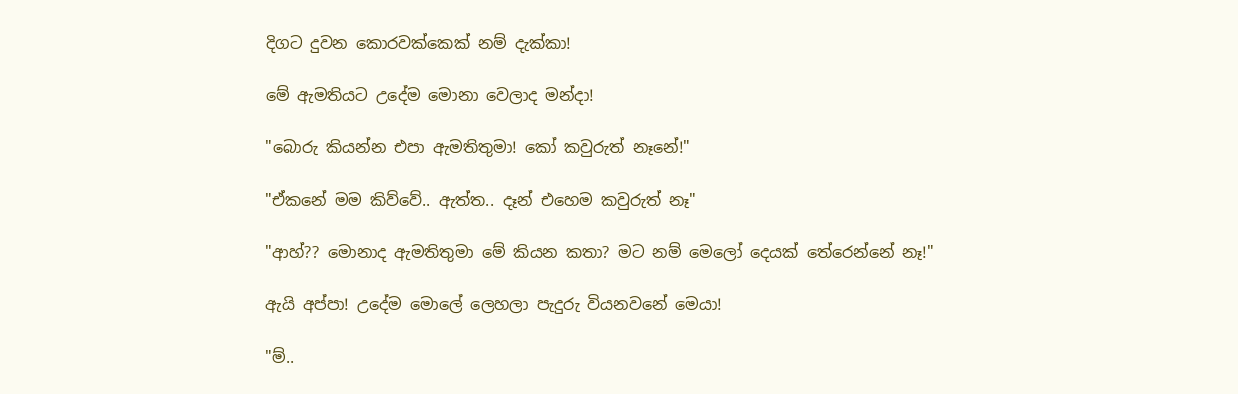දිගට දුවන කොරවක්කෙක් නම් දැක්කා!

මේ ඇමතියට උදේම මොනා වෙලාද මන්දා!

"බොරු කියන්න එපා ඇමතිතුමා! කෝ කවුරුත් නෑනේ!"

"ඒකනේ මම කිව්වේ.. ඇත්ත.. දෑන් එහෙම කවුරුත් නෑ"

"ආහ්?? මොනාද ඇමතිතුමා මේ කියන කතා? මට නම් මෙලෝ දෙයක් තේරෙන්නේ නෑ!"

ඇයි අප්පා! උදේම මොලේ ලෙහලා පැදුරු වියනවනේ මෙයා!

"ම්..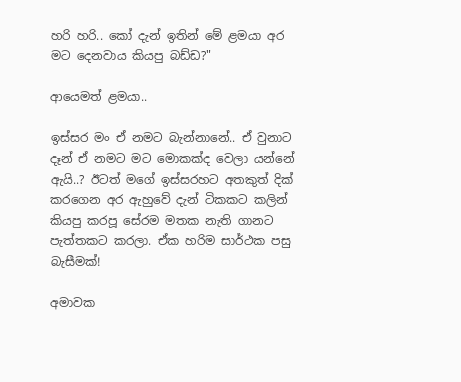හරි හරි.. කෝ දැන් ඉතින් මේ ළමයා අර මට දෙනවාය කියපු බඩ්ඩ?"

ආයෙමත් ළමයා..

ඉස්සර මං ඒ නමට බැන්නානේ.. ඒ වුනාට දෑන් ඒ නමට මට මොකක්ද වෙලා යන්නේ ඇයි..? ඊටත් මගේ ඉස්සරහට අතකුත් දික් කරගෙන අර ඇහුවේ දැන් ටිකකට කලින් කියපු කරපූ සේරම මතක නැති ගානට පැත්තකට කරලා. ඒක හරිම සාර්ථක පසු බැසීමක්!

අමාවක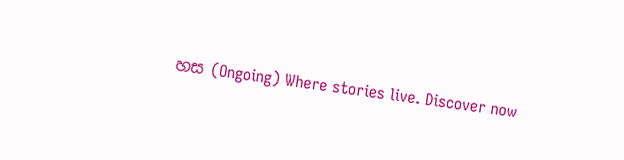හස (Ongoing) Where stories live. Discover now